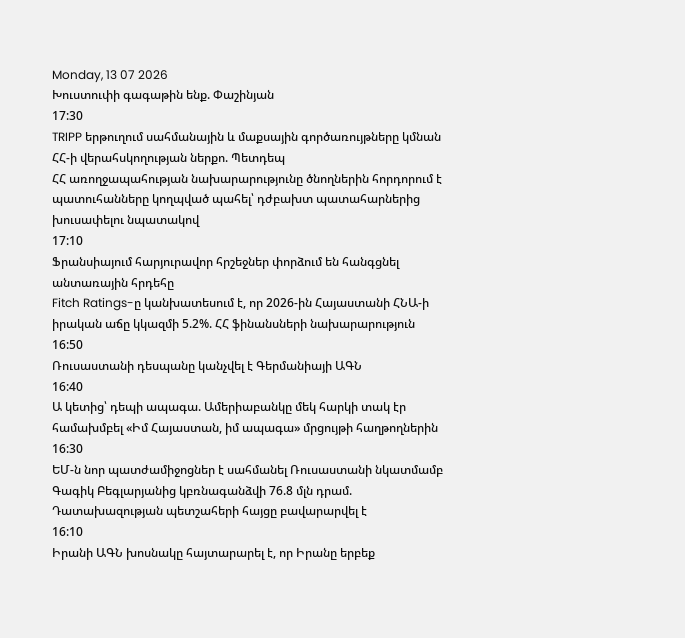Monday, 13 07 2026
Խուստուփի գագաթին ենք. Փաշինյան
17:30
TRIPP երթուղում սահմանային և մաքսային գործառույթները կմնան ՀՀ-ի վերահսկողության ներքո. Պետդեպ
ՀՀ առողջապահության նախարարությունը ծնողներին հորդորում է պատուհանները կողպված պահել՝ դժբախտ պատահարներից խուսափելու նպատակով
17:10
Ֆրանսիայում հարյուրավոր հրշեջներ փորձում են հանգցնել անտառային հրդեհը
Fitch Ratings-ը կանխատեսում է, որ 2026-ին Հայաստանի ՀՆԱ-ի իրական աճը կկազմի 5.2%. ՀՀ ֆինանսների նախարարություն
16:50
Ռուսաստանի դեսպանը կանչվել է Գերմանիայի ԱԳՆ
16:40
Ա կետից՝ դեպի ապագա. Ամերիաբանկը մեկ հարկի տակ էր համախմբել «Իմ Հայաստան, իմ ապագա» մրցույթի հաղթողներին
16:30
ԵՄ-ն նոր պատժամիջոցներ է սահմանել Ռուսաստանի նկատմամբ
Գագիկ Բեգլարյանից կբռնագանձվի 76.8 մլն դրամ. Դատախազության պետշահերի հայցը բավարարվել է
16:10
Իրանի ԱԳՆ խոսնակը հայտարարել է, որ Իրանը երբեք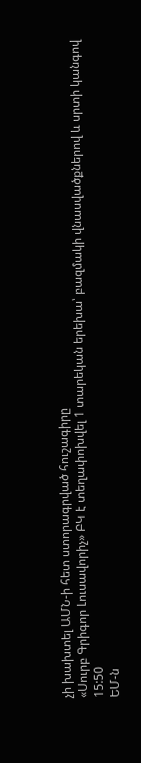չի խախտել ԱՄՆ-ի հետ ստորագրված հուշագիրը
«Սուրբ Գրիգոր Լուսավորիչ» ԲԿ է տեղափոխվել 1 տարեկան երեխա՝ բազմակի վնասվածքներով և սրտի կանգով
15:50
ԵՄ-ն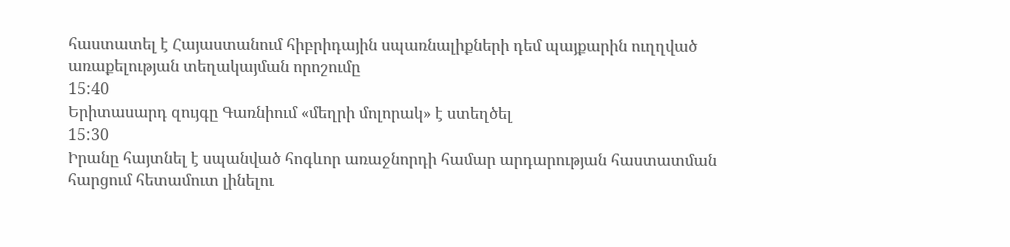հաստատել է Հայաստանում հիբրիդային սպառնալիքների դեմ պայքարին ուղղված առաքելության տեղակայման որոշումը
15:40
Երիտասարդ զույգը Գառնիում «մեղրի մոլորակ» է ստեղծել
15:30
Իրանը հայտնել է սպանված հոգևոր առաջնորդի համար արդարության հաստատման հարցում հետամուտ լինելու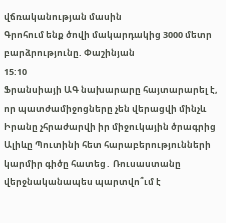վճռականության մասին
Գրոհում ենք ծովի մակարդակից 3000 մետր բարձրությունը. Փաշինյան
15:10
Ֆրանսիայի ԱԳ նախարարը հայտարարել է, որ պատժամիջոցները չեն վերացվի մինչև Իրանը չհրաժարվի իր միջուկային ծրագրից
Ալիևը Պուտինի հետ հարաբերությունների կարմիր գիծը հատեց․ Ռուսաստանը վերջնականապես պարտվո՞ւմ է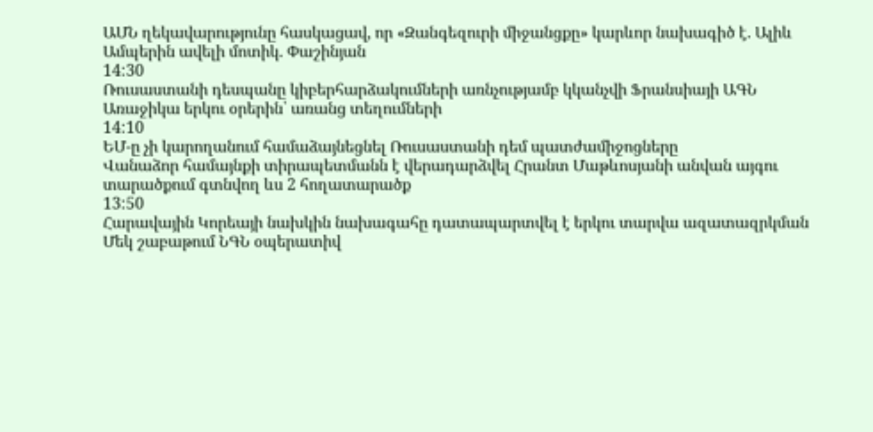ԱՄՆ ղեկավարությունը հասկացավ, որ «Զանգեզուրի միջանցքը» կարևոր նախագիծ է. Ալիև
Ամպերին ավելի մոտիկ. Փաշինյան
14:30
Ռուսաստանի դեսպանը կիբերհարձակումների առնչությամբ կկանչվի Ֆրանսիայի ԱԳՆ
Առաջիկա երկու օրերին՝ առանց տեղումների
14:10
ԵՄ-ը չի կարողանում համաձայնեցնել Ռուսաստանի դեմ պատժամիջոցները
Վանաձոր համայնքի տիրապետմանն է վերադարձվել Հրանտ Մաթևոսյանի անվան այգու տարածքում գտնվող ևս 2 հողատարածք
13:50
Հարավային Կորեայի նախկին նախագահը դատապարտվել է երկու տարվա ազատազրկման
Մեկ շաբաթում ՆԳՆ օպերատիվ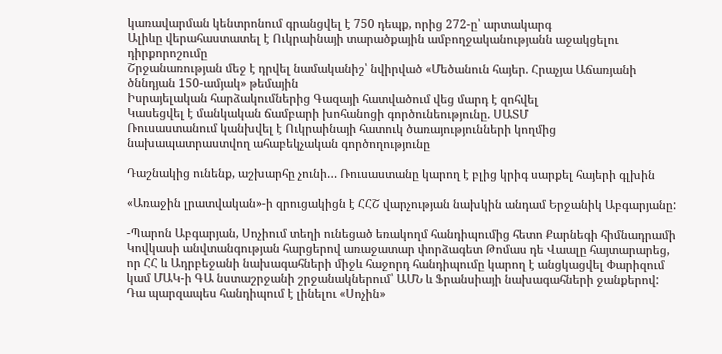կառավարման կենտրոնում գրանցվել է 750 դեպք, որից 272-ը՝ արտակարգ
Ալիևը վերահաստատել է Ուկրաինայի տարածքային ամբողջականությանն աջակցելու դիրքորոշումը
Շրջանառության մեջ է դրվել նամականիշ՝ նվիրված «Մեծանուն հայեր. Հրաչյա Աճառյանի ծննդյան 150-ամյակ» թեմային
Իսրայելական հարձակումներից Գազայի հատվածում վեց մարդ է զոհվել
Կասեցվել է մանկական ճամբարի խոհանոցի գործունեությունը. ՍԱՏՄ
Ռուսաստանում կանխվել է Ուկրաինայի հատուկ ծառայությունների կողմից նախապատրաստվող ահաբեկչական գործողությունը

Դաշնակից ունենք, աշխարհը չունի… Ռուսաստանը կարող է բլից կրիգ սարքել հայերի գլխին

«Առաջին լրատվական»-ի զրուցակիցն է ՀՀՇ վարչության նախկին անդամ Երջանիկ Աբգարյանը:

-Պարոն Աբգարյան, Սոչիում տեղի ունեցած եռակողմ հանդիպումից հետո Քարնեգի հիմնադրամի Կովկասի անվտանգության հարցերով առաջատար փորձագետ Թոմաս դե Վաալը հայտարարեց, որ ՀՀ և Ադրբեջանի նախագահների միջև հաջորդ հանդիպումը կարող է անցկացվել Փարիզում կամ ՄԱԿ-ի ԳԱ նստաշրջանի շրջանակներում՝ ԱՄՆ և Ֆրանսիայի նախագահների ջանքերով: Դա պարզապես հանդիպում է լինելու «Սոչին»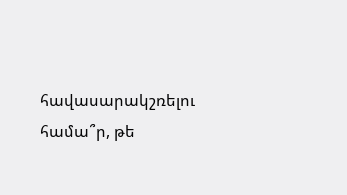հավասարակշռելու համա՞ր, թե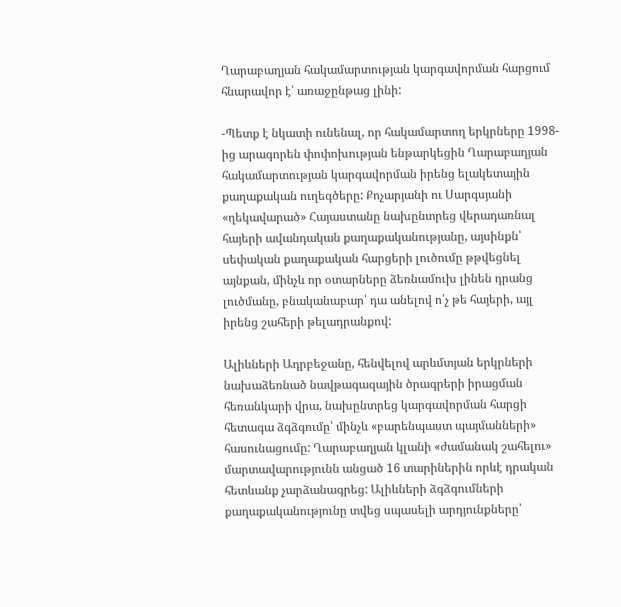Ղարաբաղյան հակամարտության կարգավորման հարցում հնարավոր է՝ առաջընթաց լինի:

-Պետք է նկատի ունենալ, որ հակամարտող երկրները 1998-ից արագորեն փոփոխության ենթարկեցին Ղարաբաղյան հակամարտության կարգավորման իրենց ելակետային քաղաքական ուղեգծերը: Քոչարյանի ու Սարգսյանի «ղեկավարած» Հայաստանը նախընտրեց վերադառնալ հայերի ավանդական քաղաքականությանը, այսինքն՝ սեփական քաղաքական հարցերի լուծումը թթվեցնել այնքան, մինչև որ օտարները ձեռնամուխ լինեն դրանց լուծմանը, բնականաբար՝ դա անելով ո՛չ թե հայերի, այլ իրենց շահերի թելադրանքով:

Ալիևների Ադրբեջանը, հենվելով արևմտյան երկրների նախաձեռնած նավթագազային ծրագրերի իրացման հեռանկարի վրա, նախընտրեց կարգավորման հարցի հետագա ձգձգումը՝ մինչև «բարենպաստ պայմանների» հասունացումը: Ղարաբաղյան կլանի «ժամանակ շահելու» մարտավարությունն անցած 16 տարիներին որևէ դրական հետևանք չարձանագրեց: Ալիևների ձգձգումների քաղաքականությունը տվեց սպասելի արդյունքները՝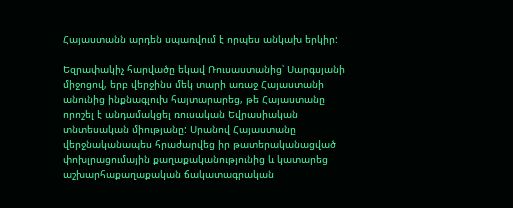Հայաստանն արդեն սպառվում է որպես անկախ երկիր:

Եզրափակիչ հարվածը եկավ Ռուսաստանից՝ Սարգսյանի միջոցով, երբ վերջինս մեկ տարի առաջ Հայաստանի անունից ինքնագլուխ հայտարարեց, թե Հայաստանը որոշել է անդամակցել ռուսական Եվրասիական տնտեսական միությանը: Սրանով Հայաստանը վերջնականապես հրաժարվեց իր թատերականացված փոխլրացումային քաղաքականությունից և կատարեց աշխարհաքաղաքական ճակատագրական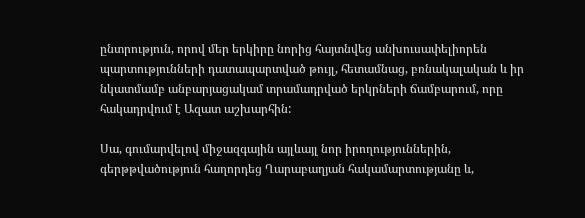ընտրություն, որով մեր երկիրը նորից հայտնվեց անխուսափելիորեն պարտությունների դատապարտված թույլ, հետամնաց, բռնակալական և իր նկատմամբ անբարյացակամ տրամադրված երկրների ճամբարում, որը հակադրվում է Ազատ աշխարհին:

Սա, գումարվելով միջազգային այլևայլ նոր իրողություններին, գերթթվածություն հաղորդեց Ղարաբաղյան հակամարտությանը և,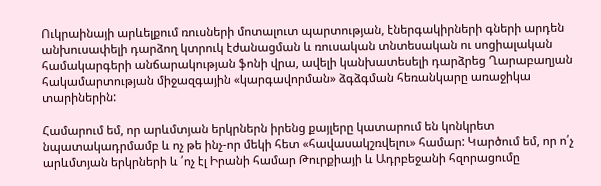Ուկրաինայի արևելքում ռուսների մոտալուտ պարտության, էներգակիրների գների արդեն անխուսափելի դարձող կտրուկ էժանացման և ռուսական տնտեսական ու սոցիալական համակարգերի անճարակության ֆոնի վրա, ավելի կանխատեսելի դարձրեց Ղարաբաղյան հակամարտության միջազգային «կարգավորման» ձգձգման հեռանկարը առաջիկա տարիներին:

Համարում եմ, որ արևմտյան երկրներն իրենց քայլերը կատարում են կոնկրետ նպատակադրմամբ և ոչ թե ինչ-որ մեկի հետ «հավասակշռվելու» համար: Կարծում եմ, որ ո՛չ արևմտյան երկրների և ՛ոչ էլ Իրանի համար Թուրքիայի և Ադրբեջանի հզորացումը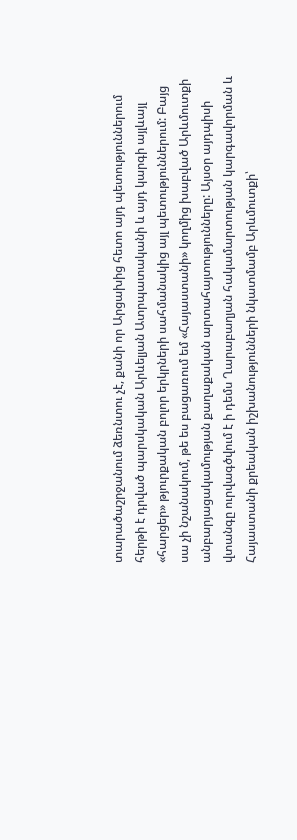տարածաշրջանում ձեռնտու չէ, քանի որ Արցախից հետո այդ պետություններում հերթի է դրված պարսկական Արևելյան Ատրպատականի և այդ կարգի այլևայլ «հարցեր» թյուրքական բոլոր երկրների սահմանակից այլ պետություններում: Բայց սա չի նշանակում, թե ես բացառում եմ «Հայաստանի» կողմից խաբված Արևմուտքի անբարյացակամության քաղաքական արտահայտությունները: Այսօր այդպիսի վտանգը ուրվագծվում է ի դեմս Ղարաբաղյան հակամարտության կարգավորման և Հայաստանի քրեական իշխանությունների նկատմամբ Արևմուտքի՝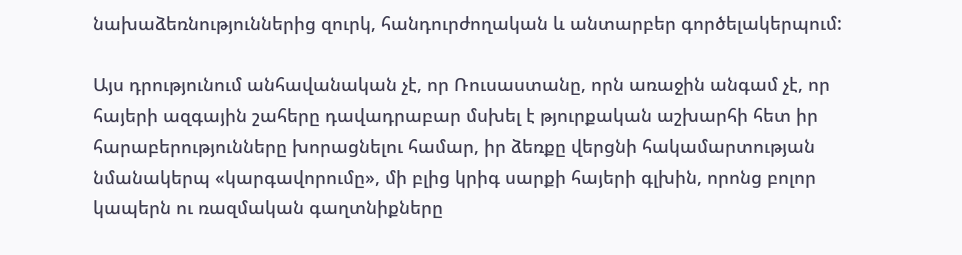նախաձեռնություններից զուրկ, հանդուրժողական և անտարբեր գործելակերպում:

Այս դրությունում անհավանական չէ, որ Ռուսաստանը, որն առաջին անգամ չէ, որ հայերի ազգային շահերը դավադրաբար մսխել է թյուրքական աշխարհի հետ իր հարաբերությունները խորացնելու համար, իր ձեռքը վերցնի հակամարտության նմանակերպ «կարգավորումը», մի բլից կրիգ սարքի հայերի գլխին, որոնց բոլոր կապերն ու ռազմական գաղտնիքները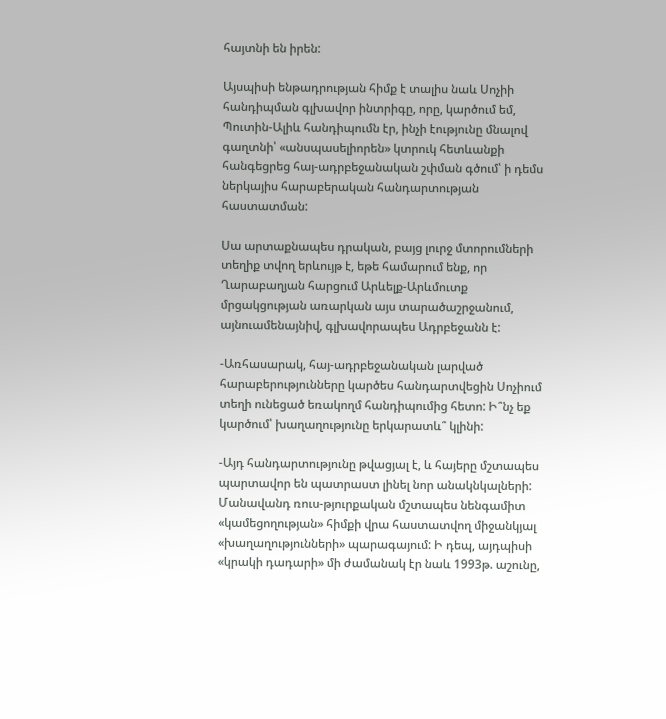հայտնի են իրեն:

Այսպիսի ենթադրության հիմք է տալիս նաև Սոչիի հանդիպման գլխավոր ինտրիգը, որը, կարծում եմ, Պուտին-Ալիև հանդիպումն էր, ինչի էությունը մնալով գաղտնի՝ «անսպասելիորեն» կտրուկ հետևանքի հանգեցրեց հայ-ադրբեջանական շփման գծում՝ ի դեմս ներկայիս հարաբերական հանդարտության հաստատման:

Սա արտաքնապես դրական, բայց լուրջ մտորումների տեղիք տվող երևույթ է, եթե համարում ենք, որ Ղարաբաղյան հարցում Արևելք-Արևմուտք մրցակցության առարկան այս տարածաշրջանում, այնուամենայնիվ, գլխավորապես Ադրբեջանն է:

-Առհասարակ, հայ-ադրբեջանական լարված հարաբերությունները կարծես հանդարտվեցին Սոչիում տեղի ունեցած եռակողմ հանդիպումից հետո: Ի՞նչ եք կարծում՝ խաղաղությունը երկարատև՞ կլինի:

-Այդ հանդարտությունը թվացյալ է, և հայերը մշտապես պարտավոր են պատրաստ լինել նոր անակնկալների: Մանավանդ ռուս-թյուրքական մշտապես նենգամիտ «կամեցողության» հիմքի վրա հաստատվող միջանկյալ «խաղաղությունների» պարագայում: Ի դեպ, այդպիսի «կրակի դադարի» մի ժամանակ էր նաև 1993թ. աշունը,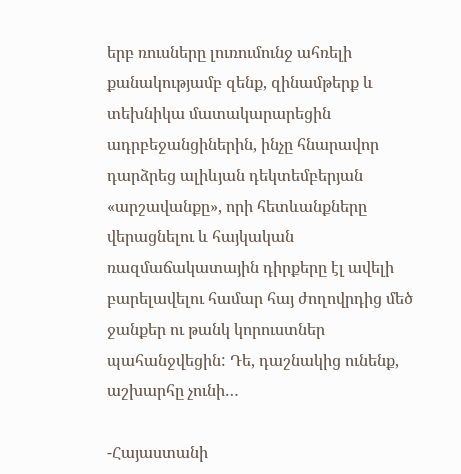երբ ռուսները լուռումունջ ահռելի քանակությամբ զենք, զինամթերք և տեխնիկա մատակարարեցին ադրբեջանցիներին, ինչը հնարավոր դարձրեց ալիևյան դեկտեմբերյան «արշավանքը», որի հետևանքները վերացնելու և հայկական ռազմաճակատային դիրքերը էլ ավելի բարելավելու համար հայ ժողովրդից մեծ ջանքեր ու թանկ կորուստներ պահանջվեցին: Դե, դաշնակից ունենք, աշխարհը չունի…

-Հայաստանի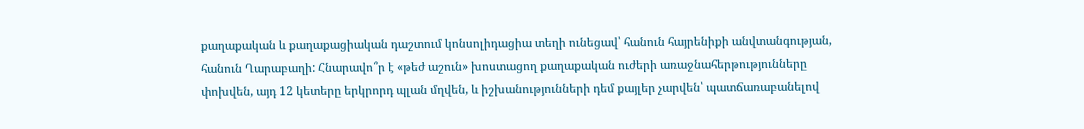քաղաքական և քաղաքացիական դաշտում կոնսոլիդացիա տեղի ունեցավ՝ հանուն հայրենիքի անվտանգության, հանուն Ղարաբաղի: Հնարավո՞ր է «թեժ աշուն» խոստացող քաղաքական ուժերի առաջնահերթությունները փոխվեն, այդ 12 կետերը երկրորդ պլան մղվեն, և իշխանությունների դեմ քայլեր չարվեն՝ պատճառաբանելով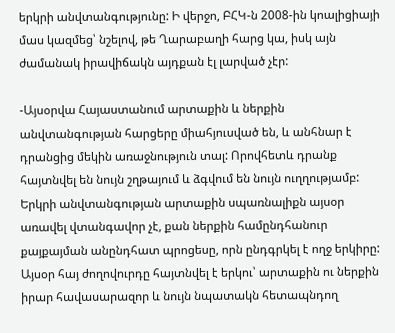երկրի անվտանգությունը: Ի վերջո, ԲՀԿ-ն 2008-ին կոալիցիայի մաս կազմեց՝ նշելով, թե Ղարաբաղի հարց կա, իսկ այն ժամանակ իրավիճակն այդքան էլ լարված չէր:

-Այսօրվա Հայաստանում արտաքին և ներքին անվտանգության հարցերը միահյուսված են, և անհնար է դրանցից մեկին առաջնություն տալ: Որովհետև դրանք հայտնվել են նույն շղթայում և ձգվում են նույն ուղղությամբ: Երկրի անվտանգության արտաքին սպառնալիքն այսօր առավել վտանգավոր չէ, քան ներքին համընդհանուր քայքայման անընդհատ պրոցեսը, որն ընդգրկել է ողջ երկիրը: Այսօր հայ ժողովուրդը հայտնվել է երկու՝ արտաքին ու ներքին իրար հավասարազոր և նույն նպատակն հետապնդող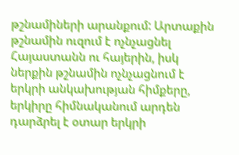թշնամիների արանքում: Արտաքին թշնամին ուզում է ոչնչացնել Հայաստանն ու հայերին, իսկ ներքին թշնամին ոչնչացնում է երկրի անկախության հիմքերը, երկիրը հիմնականում արդեն դարձրել է օտար երկրի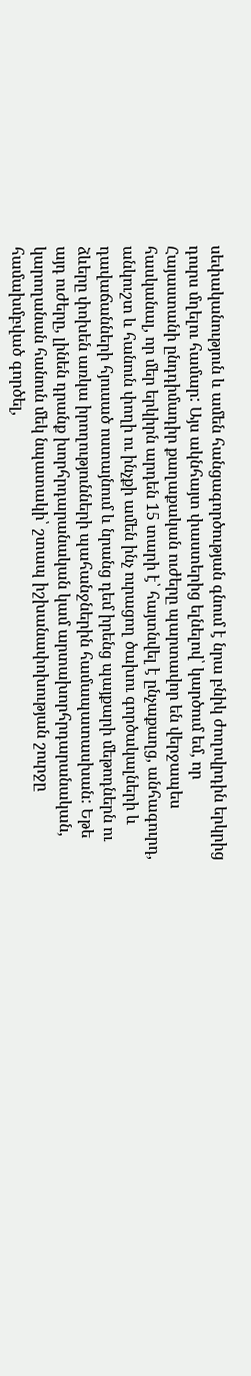սեփականություն և ամեն հանցագործության գնում է նրա բնիկ ժողովրդին երկրից դուրս մղելու համար: Այս ակնհայտ փաստերից ելնելով՝ կարծում եմ, որ Հայաստանի ընդդիմադիր քաղաքական ուժերը պարտավոր են վերջապես հասկանալ, որ մեր երկիրն արդեն 15 տարի է՝ հայտնվել է ընչաքաղց, անհագուրդ, անկուշտ և հանուն փողի ու ինչքի ամեն ինչ ուրացող ծախու գործակալների և դավաճանների հյուսած ոստայնում և նրանց դեմ իրենց պայքարի մեթոդներն ու ձևերը փոխեն առկա իրողությունների պահանջներին համապատասխան: Եթե այդ ուժերը, լինեն դրանք խորհրդարանական կամ արտախորհրդարանական, կարողանան հանուն մեկ նպատակի՝ շտապ իշխանափոխության շուրջը համախմբված գործել,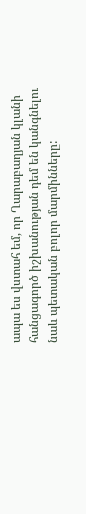ապա ես վստահ եմ, որ Ղարաբաղյան կլանի հանցագործ իշխանության դեմ են կանգնելու նաև պետական բոլոր մարմինները: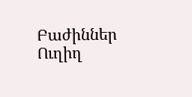Բաժիններ
Ուղիղ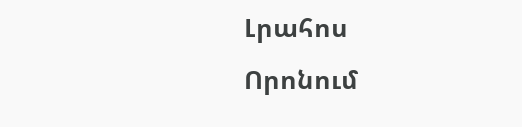Լրահոս
Որոնում